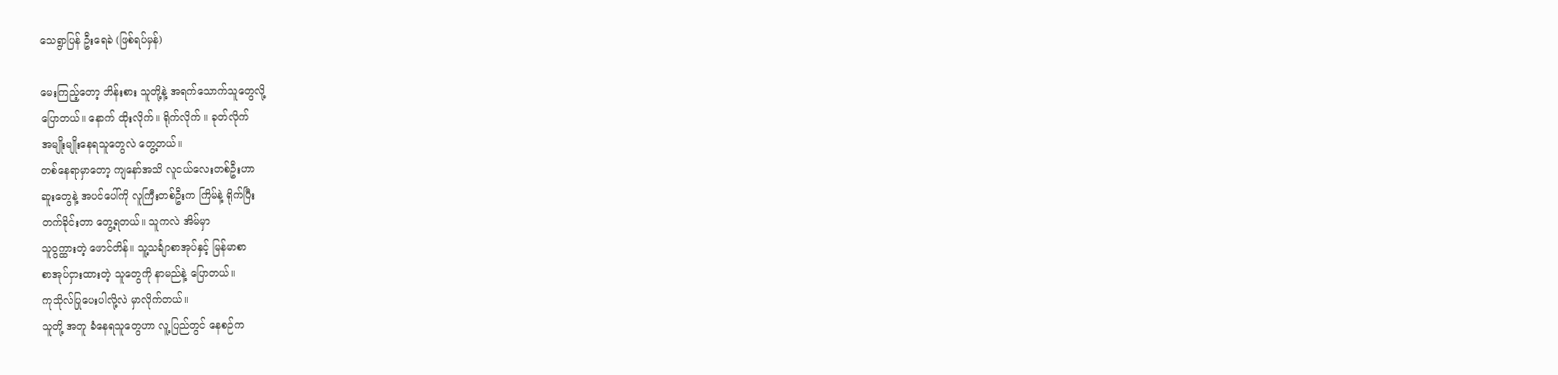သေရွာပြန် ဦးရေခဲ (ဖြစ်ရပ်မှန်)

မေးကြည့်တော့ ဘိန်းစား သူတို့နဲ့ အရက်သောက်သူတွေလို့
ပြောတယ်။ နောက် ထိုးလိုက်။ ရိုက်လိုက် ။ ခုတ်လိုက်
အမျိုးမျိုးနေရသူတွေလဲ တွေ့တယ်။
တစ်နေရာမှာတော့ ကျနော်အသိ လူငယ်လေးတစ်ဦးဟာ
ဆူးတွေနဲ့ အပင်ပေါ်ကို လူကြီးတစ်ဦးက ကြိမ်နဲ့ ရိုက်ပြီး
တက်ခိုင်းတာ တွေ့ရတယ်။ သူကလဲ အိမ်မှာ
သူဝွက္ထားတဲ့ ဖောင်တိန်။ သူ့သင်္ချာစာအုပ်နှင့် မြန်မာစာ
စာအုပ်ငှားထားတဲ့ သူတွေကို နာမည်နဲ့ ပြောတယ်။
ကုသိုလ်ပြုပေးပါလို့လဲ မှာလိုက်တယ်။
သူတို့ အတူ ခံနေရသူတွေဟာ လူ့ပြည်တွင် နေစဉ်က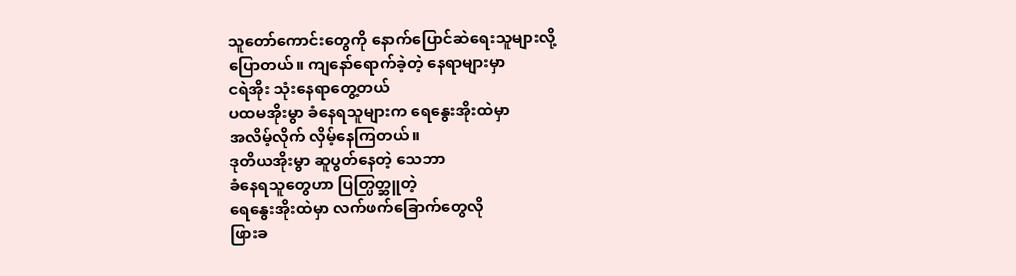သူတော်ကောင်းတွေကို နောက်ပြောင်ဆဲရေးသူများလို့
ပြောတယ်။ ကျနော်ရောက်ခဲ့တဲ့ နေရာများမှာ
ငရဲအိုး သုံးနေရာတွေ့တယ်
ပထမအိုးမွာ ခံနေရသူများက ရေနွေးအိုးထဲမှာ
အလိမ့်လိုက် လှိမ့်နေကြတယ်။
ဒုတိယအိုးမွာ ဆူပွတ်နေတဲ့ သေဘာ
ခံနေရသူတွေဟာ ပြတ္ပြတ္ဆူတဲ့
ရေနွေးအိုးထဲမှာ လက်ဖက်ခြောက်တွေလို
ဖြားခ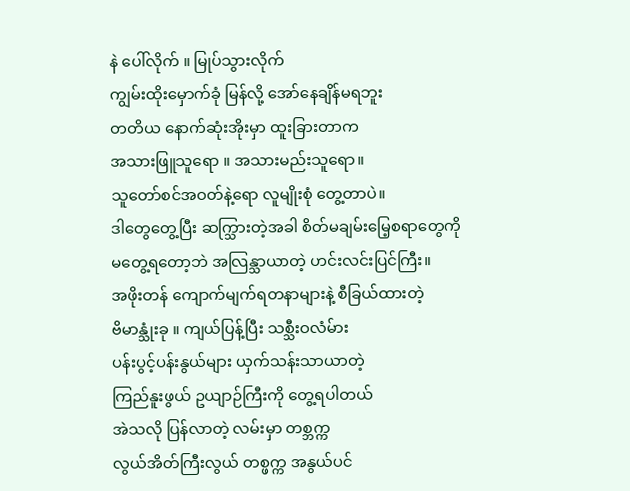နဲ ပေါ်လိုက် ။ မြုပ်သွားလိုက်
ကျွမ်းထိုးမှောက်ခုံ မြန်လို့ အော်နေချိန်မရဘူး
တတိယ နောက်ဆုံးအိုးမှာ ထူးခြားတာက
အသားဖြူသူရော ။ အသားမည်းသူရော။
သူတော်စင်အဝတ်နဲ့ရော လူမျိုးစုံ တွေ့တာပဲ။
ဒါတွေတွေ့ပြီး ဆက္သြားတဲ့အခါ စိတ်မချမ်းမြေ့စရာတွေကို
မတွေ့ရတော့ဘဲ အလြန္သာယာတဲ့ ဟင်းလင်းပြင်ကြီး။
အဖိုးတန် ကျောက်မျက်ရတနာများနဲ့ စီခြယ်ထားတဲ့
ဗိမာန္သုံးခု ။ ကျယ်ပြန့်ပြီး သစ္သီးဝလံမ်ား
ပန်းပွင့်ပန်းနွယ်များ ယှက်သန်းသာယာတဲ့
ကြည်နူးဖွယ် ဥယျာဉ်ကြီးကို တွေ့ရပါတယ်
အဲသလို ပြန်လာတဲ့ လမ်းမှာ တစ္ဘက္က
လွယ်အိတ်ကြီးလွယ် တစ္ဖက္က အနွယ်ပင်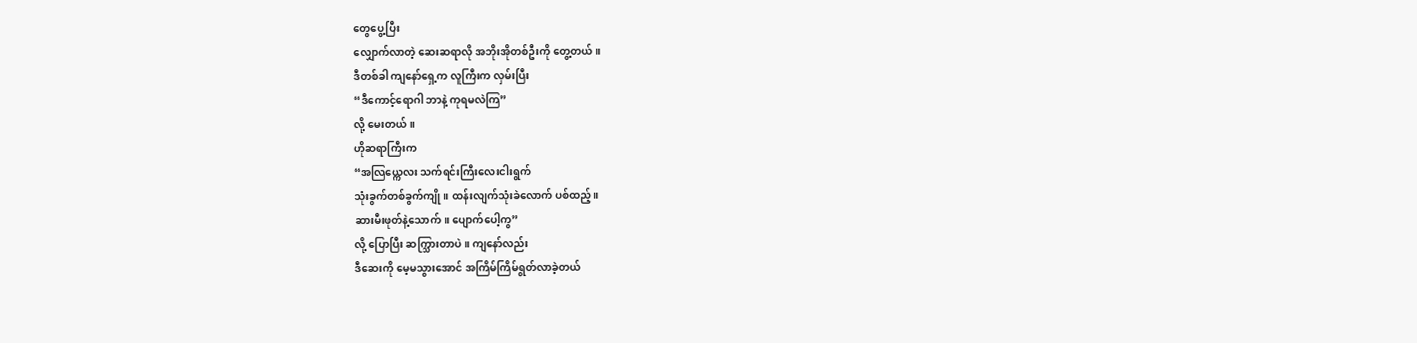တွေပွေ့ပြီး
လျှောက်လာတဲ့ ဆေးဆရာလို အဘိုးအိုတစ်ဦးကို တွေ့တယ်။
ဒီတစ်ခါ ကျနော်ရှေ့က လူကြီးက လှမ်းပြီး
“ဒီကောင့်ရောဂါ ဘာနဲ့ ကုရမလဲကြ”
လို့ မေးတယ် ။
ဟိုဆရာကြီးက
“အလြယ္ကေလး သက်ရင်းကြီးလေးငါးရွက်
သုံးခွက်တစ်ခွက်ကျို ။ ထန်းလျက်သုံးခဲလောက် ပစ်ထည့်။
ဆားမီးဖုတ်နဲ့သောက်။ ပျောက်ပေါ့ကွ”
လို့ ပြောပြီး ဆက္သြားတာပဲ။ ကျနော်လည်း
ဒီဆေးကို မေ့မသွားအောင် အကြိမ်ကြိမ်ရွတ်လာခဲ့တယ်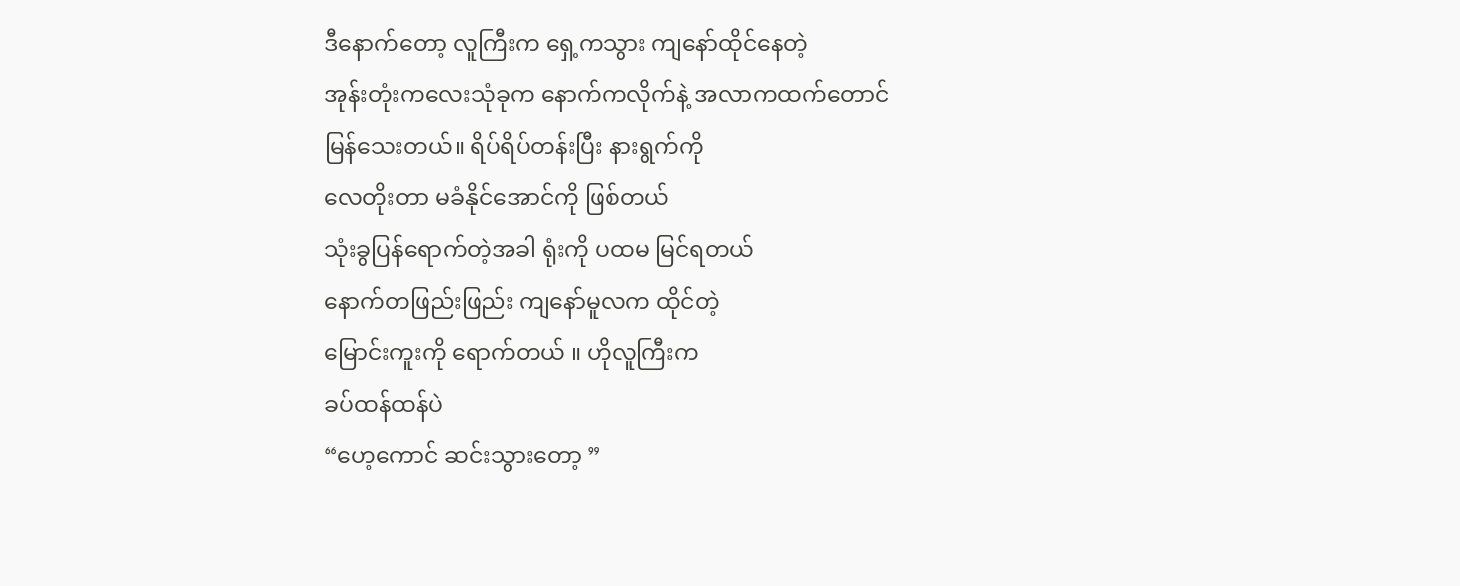ဒီနောက်တော့ လူကြီးက ရှေ့ကသွား ကျနော်ထိုင်နေတဲ့
အုန်းတုံးကလေးသုံခုက နောက်ကလိုက်နဲ့ အလာကထက်တောင်
မြန်သေးတယ်။ ရိပ်ရိပ်တန်းပြီး နားရွက်ကို
လေတိုးတာ မခံနိုင်အောင်ကို ဖြစ်တယ်
သုံးခွပြန်ရောက်တဲ့အခါ ရုံးကို ပထမ မြင်ရတယ်
နောက်တဖြည်းဖြည်း ကျနော်မူလက ထိုင်တဲ့
မြောင်းကူးကို ရောက်တယ် ။ ဟိုလူကြီးက
ခပ်ထန်ထန်ပဲ
“ဟေ့ကောင် ဆင်းသွားတော့ ”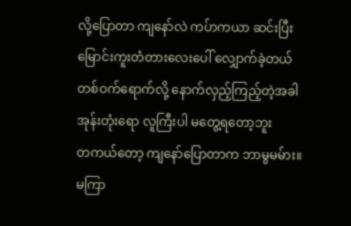လို့ပြောတာ ကျနော်လဲ ကပ်ာကယာ ဆင်းပြီး
မြောင်းကူးတံတားလေးပေါ် လျှောက်ခဲ့တယ်
တစ်ဝက်ရောက်လို့ နောက်လှည့်ကြည့်တဲ့အခါ
အုန်းတုံးရော လူကြီးပါ မတွေ့ရတော့ဘူး
တကယ်တော့ ကျနော်ပြောတာက ဘာမွမမ်ား။
မကြာ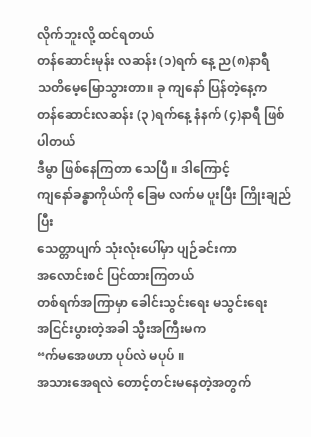လိုက်ဘူးလို့ ထင်ရတယ်
တန်ဆောင်းမုန်း လဆန်း (၁)ရက် နေ့ ည(၈)နာရီ
သတိမေ့မြောသွားတာ။ ခု ကျနော် ပြန်တဲ့နေ့က
တန်ဆောင်းလဆန်း (၃ )ရက်နေ့ နံနက် (၄)နာရီ ဖြစ်ပါတယ်
ဒီမွာ ဖြစ်နေကြတာ သေပြီ ။ ဒါကြောင့်
ကျနော်ခန္ဓာကိုယ်ကို ခြေမ လက်မ ပူးပြီး ကြိုးချည်ပြီး
သေတ္တာပျက် သုံးလုံးပေါ်မှာ ပျဉ်ခင်းကာ
အလောင်းစင် ပြင်ထားကြတယ်
တစ်ရက်အကြာမှာ ခေါင်းသွင်းရေး မသွင်းရေး
အငြင်းပွားတဲ့အခါ သ္မီးအကြီးမက
“က်မအေဖဟာ ပုပ်လဲ မပုပ် ။
အသားအေရလဲ တောင့်တင်းမနေတဲ့အတွက်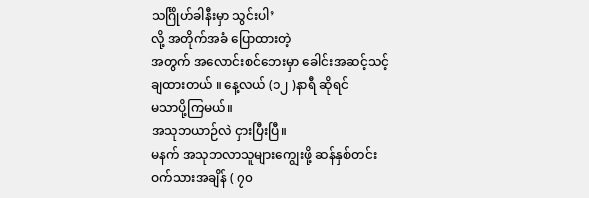သင်္ဂြိုဟ်ခါနီးမှာ သွင်းပါ’
လို့ အတိုက်အခံ ပြောထားတဲ့
အတွက် အလောင်းစင်ဘေးမှာ ခေါင်းအဆင့်သင့်
ချထားတယ် ။ နေ့လယ် (၁၂ )နာရီ ဆိုရင်
မသာပို့ကြမယ်။
အသုဘယာဉ်လဲ ငှားပြီးပြီ။
မနက် အသုဘလာသူများကျွေးဖို့ ဆန်နှစ်တင်း
ဝက်သားအချိန် ( ၇၀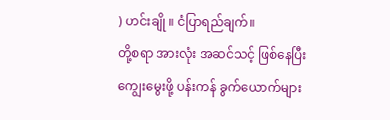) ဟင်းချို ။ ငံပြာရည်ချက်။
တို့စရာ အားလုံး အဆင်သင့် ဖြစ်နေပြီး
ကျွေးမွေးဖို့ ပန်းကန် ခွက်ယောက်များ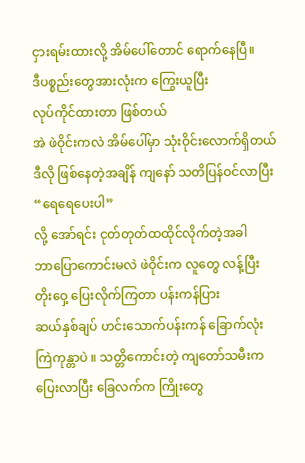ငှားရမ်းထားလို့ အိမ်ပေါ်တောင် ရောက်နေပြီ။
ဒီပစ္စည်းတွေအားလုံးက ကြွေးယူပြီး
လုပ်ကိုင်ထားတာ ဖြစ်တယ်
အဲ ဖဲဝိုင်းကလဲ အိမ်ပေါ်မှာ သုံးဝိုင်းလောက်ရှိတယ်
ဒီလို ဖြစ်နေတဲ့အချိန် ကျနော် သတိပြန်ဝင်လာပြီး
“ရေရေပေးပါ”
လို့ အော်ရင်း ငုတ်တုတ်ထထိုင်လိုက်တဲ့အခါ
ဘာပြောကောင်းမလဲ ဖဲဝိုင်းက လူတွေ လန့်ပြီး
တိုးဝှေ့ ပြေးလိုက်ကြတာ ပန်းကန်ပြား
ဆယ်နှစ်ချပ် ဟင်းသောက်ပန်းကန် ခြောက်လုံး
ကြဲကုန္တာပဲ ။ သတ္တိကောင်းတဲ့ ကျတော်သမီးက
ပြေးလာပြီး ခြေလက်က ကြိုးတွေ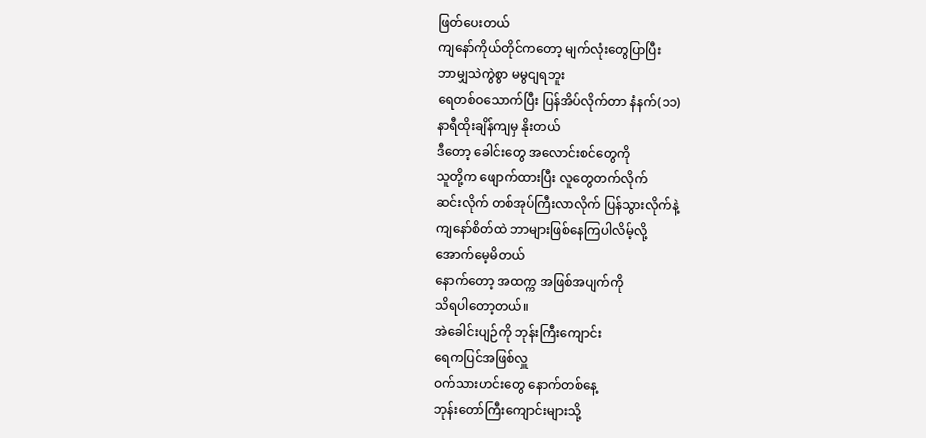ဖြတ်ပေးတယ်
ကျနော်ကိုယ်တိုင်ကတော့ မျက်လုံးတွေပြာပြီး
ဘာမျှသဲကွဲစွာ မမွငျရဘူး
ရေတစ်ဝသောက်ပြီး ပြန်အိပ်လိုက်တာ နံနက်(၁၁)
နာရီထိုးချိန်ကျမှ နိုးတယ်
ဒီတော့ ခေါင်းတွေ အလောင်းစင်တွေကို
သူတို့က ဖျောက်ထားပြီး လူတွေတက်လိုက်
ဆင်းလိုက် တစ်အုပ်ကြီးလာလိုက် ပြန်သွားလိုက်နဲ့
ကျနော်စိတ်ထဲ ဘာများဖြစ်နေကြပါလိမ့်လို့
အောက်မေ့မိတယ်
နောက်တော့ အထက္က အဖြစ်အပျက်ကို
သိရပါတော့တယ်။
အဲခေါင်းပျဉ်ကို ဘုန်းကြီးကျောင်း
ရေကပြင်အဖြစ်လှူ
ဝက်သားဟင်းတွေ နောက်တစ်နေ့
ဘုန်းတော်ကြီးကျောင်းများသို့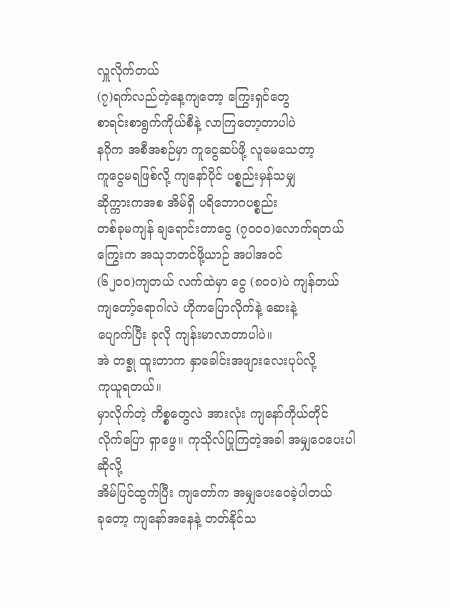လှူလိုက်တယ်
(၇)ရက်လည်တဲ့နေ့ကျတော့ ကြွေးရှင်တွေ
စာရင်းစာရွက်ကိုယ်စီနဲ့ လာကြတော့တာပါပဲ
နဂိုက အစီအစဉ်မှာ ကူငွေဆပ်ဖို့ လူမေသေတာ့
ကူငွေမရဖြစ်လို့ ကျနော်ပိုင် ပစ္စည်းမှန်သမျှ
ဆိုက္ကားကအစ အိမ်ရှိ ပရိဘောဂပစ္စည်း
တစ်ခုမကျန် ချရောင်းတာငွေ (၇၀၀၀)လောက်ရတယ်
ကြွေးက အသုဘတင်ဖို့ယာဉ် အပါအဝင်
(၆၂၀၀)ကျတယ် လက်ထဲမှာ ငွေ (၈၀၀)ပဲ ကျန်တယ်
ကျတော့်ရောဂါလဲ ဟိုကပြောလိုက်နဲ့ ဆေးနဲ့
ပျောက်ပြီး ခုလို ကျန်းမာလာတာပါပဲ။
အဲ တစ္ခု ထူးတာက နှာခေါင်းအဖျားလေးပုပ်လို့
ကုယူရတယ်။
မှာလိုက်တဲ့ ကိစ္စတွေလဲ အားလုံး ကျနော်ကိုယ်တိုင်
လိုက်ပြော ရှာဖွေ။ ကုသိုလ်ပြုကြတဲ့အခါ အမျှဝေပေးပါဆိုလို့
အိမ်ပြင်ထွက်ပြီး ကျတော်က အမျှပေးဝေခဲ့ပါတယ်
ခုတော့ ကျနော်အနေနဲ့ တတ်နိုင်သ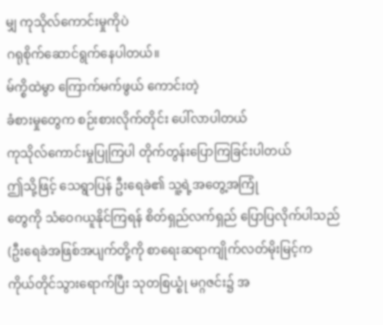မျှ ကုသိုလ်ကောင်းမှုကိုပဲ
ဂရုစိုက်ဆောင်ရွက်နေပါတယ်။
မ်က္စိထဲမွာ ကြောက်မက်ဖွယ် ကောင်းတဲ့
ခံစားမှုတွေက စဉ်းစားလိုက်တိုင်း ပေါ်လာပါတယ်
ကုသိုလ်ကောင်းမှုပြုကြပါ တိုက်တွန်းပြောကြခြင်းပါတယ်
ဤသို့ဖြင့် သေရွာပြန် ဦးရေခဲ၏ သူ့ရဲ့အတွေ့အကြုံ
တွေကို သံဝေဂယူနိုင်ကြရန် စိတ်ရှည်လက်ရှည် ပြောပြလိုက်ပါသည်
(ဦးရေခဲအဖြစ်အပျက်တို့ကို စာရေးဆရာကျိုက်လတ်မိုးမြင့်က
ကိုယ်တိုင်သွားရောက်ပြီး သုတစြယ္စုံ မဂ္ဂဇင်း၌ အ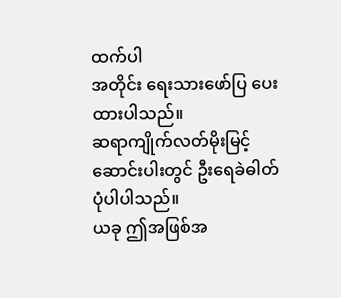ထက်ပါ
အတိုင်း ရေးသားဖော်ပြ ပေးထားပါသည်။
ဆရာကျိုက်လတ်မိုးမြင့်ဆောင်းပါးတွင် ဦးရေခဲဓါတ်ပုံပါပါသည်။
ယခု ဤအဖြစ်အ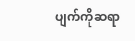ပျက်ကိုဆရာ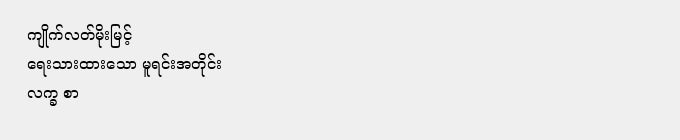ကျိုက်လတ်မိုးမြင့်
ရေးသားထားသော မူရင်းအတိုင်း
လက္ခ စာ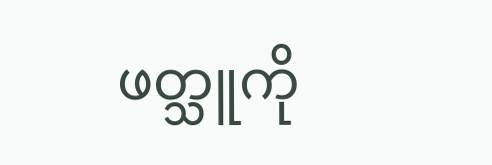ဖတ္သူကို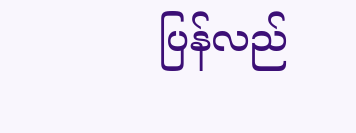ပြန်လည်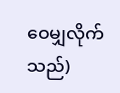ဝေမျှလိုက်သည်)